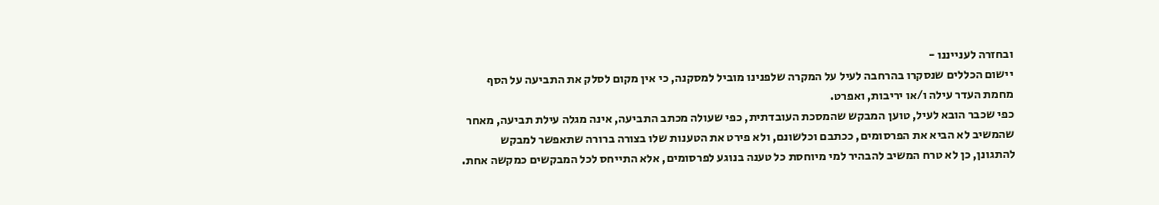ובחזרה לענייננו -
יישום הכללים שנסקרו בהרחבה לעיל על המקרה שלפנינו מוביל למסקנה, כי אין מקום לסלק את התביעה על הסף מחמת העדר עילה ו/או יריבות, ואפרט.
כפי שכבר הובא לעיל, טוען המבקש שהמסכת העובדתית, כפי שעולה מכתב התביעה, אינה מגלה עילת תביעה, מאחר שהמשיב לא הביא את הפרסומים, ככתבם וכלשונם, ולא פירט את הטענות שלו בצורה ברורה שתאפשר למבקש להתגונן, כן לא טרח המשיב להבהיר למי מיוחסת כל טענה בנוגע לפרסומים, אלא התייחס לכל המבקשים כמקשה אחת.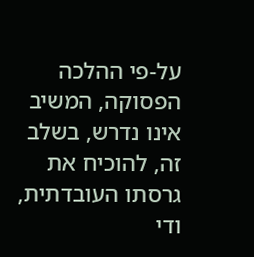על-פי ההלכה הפסוקה, המשיב אינו נדרש, בשלב זה, להוכיח את גרסתו העובדתית, ודי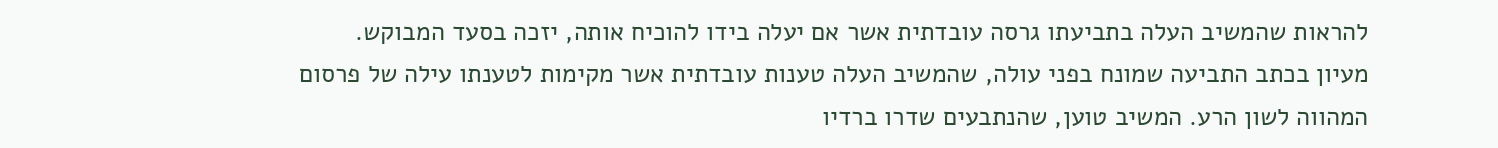להראות שהמשיב העלה בתביעתו גרסה עובדתית אשר אם יעלה בידו להוכיח אותה, יזכה בסעד המבוקש.
מעיון בכתב התביעה שמונח בפני עולה, שהמשיב העלה טענות עובדתית אשר מקימות לטענתו עילה של פרסום המהווה לשון הרע. המשיב טוען, שהנתבעים שדרו ברדיו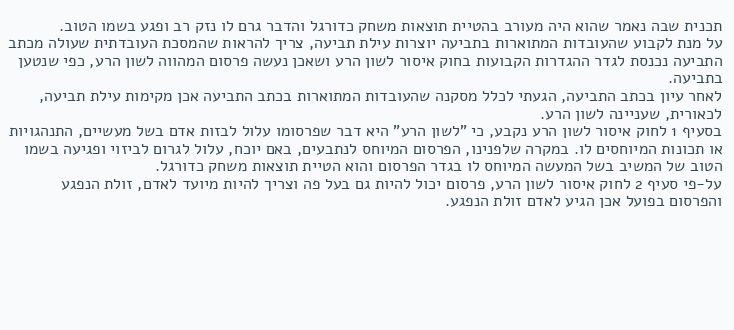תכנית שבה נאמר שהוא היה מעורב בהטיית תוצאות משחק כדורגל והדבר גרם לו נזק רב ופגע בשמו הטוב.
על מנת לקבוע שהעובדות המתוארות בתביעה יוצרות עילת תביעה, צריך להראות שהמסכת העובדתית שעולה מכתב התביעה נכנסת לגדר ההגדרות הקבועות בחוק איסור לשון הרע ושאכן נעשה פרסום המהווה לשון הרע, כפי שנטען בתביעה.
לאחר עיון בכתב התביעה, הגעתי לכלל מסקנה שהעובדות המתוארות בכתב התביעה אכן מקימות עילת תביעה, לכאורית, שעניינה לשון הרע.
בסעיף 1 לחוק איסור לשון הרע נקבע, כי "לשון הרע" היא דבר שפרסומו עלול לבזות אדם בשל מעשיים, התנהגויות או תכונות המיוחסים לו. במקרה שלפנינו, הפרסום המיוחס לנתבעים, באם יוכח, עלול לגרום לביזוי ופגיעה בשמו הטוב של המשיב בשל המעשה המיוחס לו בגדר הפרסום והוא הטיית תוצאות משחק כדורגל.
על-פי סעיף 2 לחוק איסור לשון הרע, פרסום יכול להיות גם בעל פה וצריך להיות מיועד לאדם, זולת הנפגע והפרסום בפועל אכן הגיע לאדם זולת הנפגע.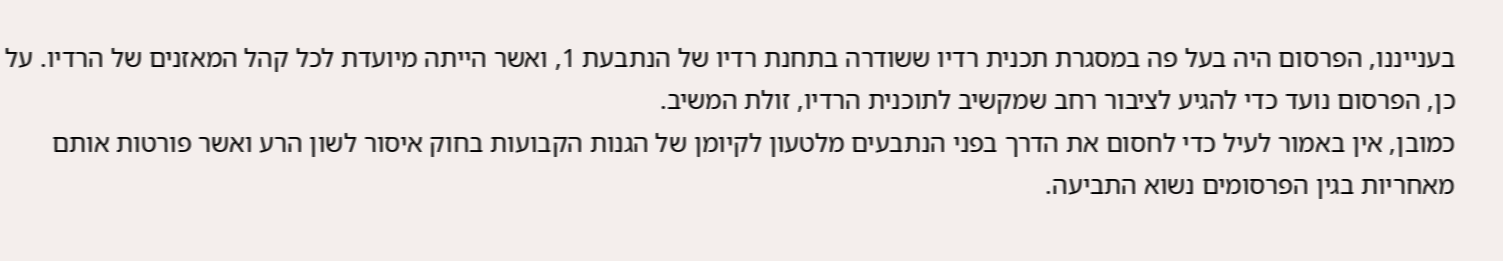בענייננו, הפרסום היה בעל פה במסגרת תכנית רדיו ששודרה בתחנת רדיו של הנתבעת 1, ואשר הייתה מיועדת לכל קהל המאזנים של הרדיו. על כן, הפרסום נועד כדי להגיע לציבור רחב שמקשיב לתוכנית הרדיו, זולת המשיב.
כמובן, אין באמור לעיל כדי לחסום את הדרך בפני הנתבעים מלטעון לקיומן של הגנות הקבועות בחוק איסור לשון הרע ואשר פורטות אותם מאחריות בגין הפרסומים נשוא התביעה.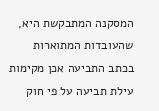המסקנה המתבקשת היא, שהעובדות המתוארות בכתב התביעה אכן מקימות עילת תביעה על פי חוק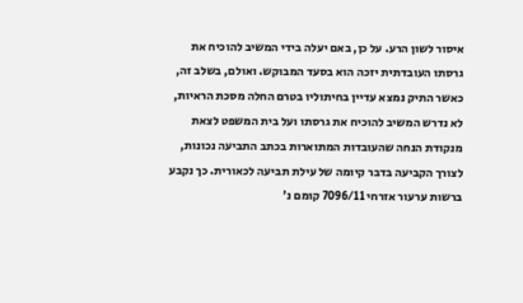איסור לשון הרע. על כן, באם יעלה בידי המשיב להוכיח את גרסתו העובדתית יזכה הוא בסעד המבוקש. ואולם, בשלב זה, כאשר התיק נמצא עדיין בחיתוליו בטרם החלה מסכת הראיות, לא נדרש המשיב להוכיח את גרסתו ועל בית המשפט לצאת מנקודת הנחה שהעובדות המתוארות בכתב התביעה נכונות, לצורך הקביעה בדבר קיומה של עילת תביעה לכאורית. כך נקבע ברשות ערעור אזרחי 7096/11 קומם נ'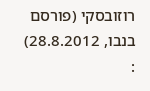רוזובסקי (פורסם בנבו, 28.8.2012) :